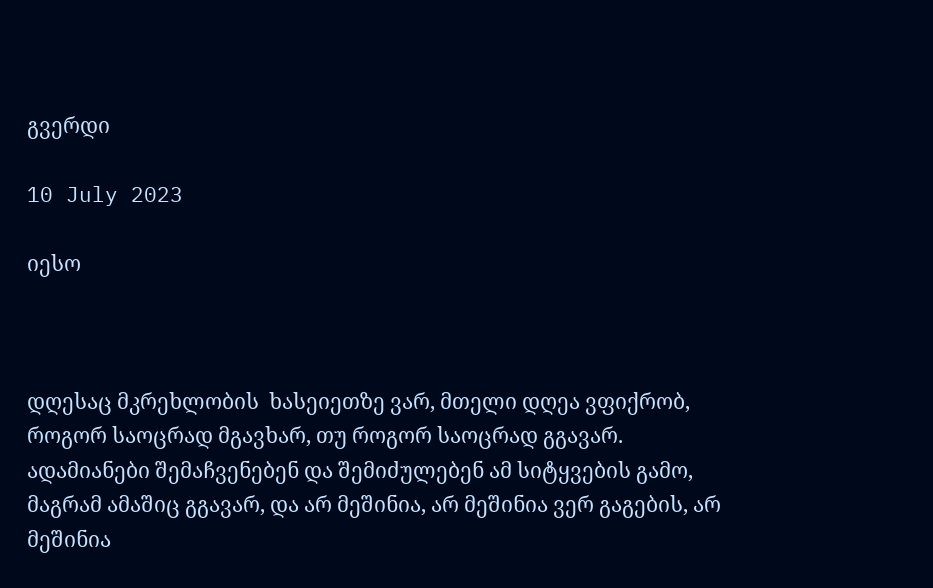გვერდი

10 July 2023

იესო



დღესაც მკრეხლობის  ხასეიეთზე ვარ, მთელი დღეა ვფიქრობ, როგორ საოცრად მგავხარ, თუ როგორ საოცრად გგავარ. ადამიანები შემაჩვენებენ და შემიძულებენ ამ სიტყვების გამო, მაგრამ ამაშიც გგავარ, და არ მეშინია, არ მეშინია ვერ გაგების, არ მეშინია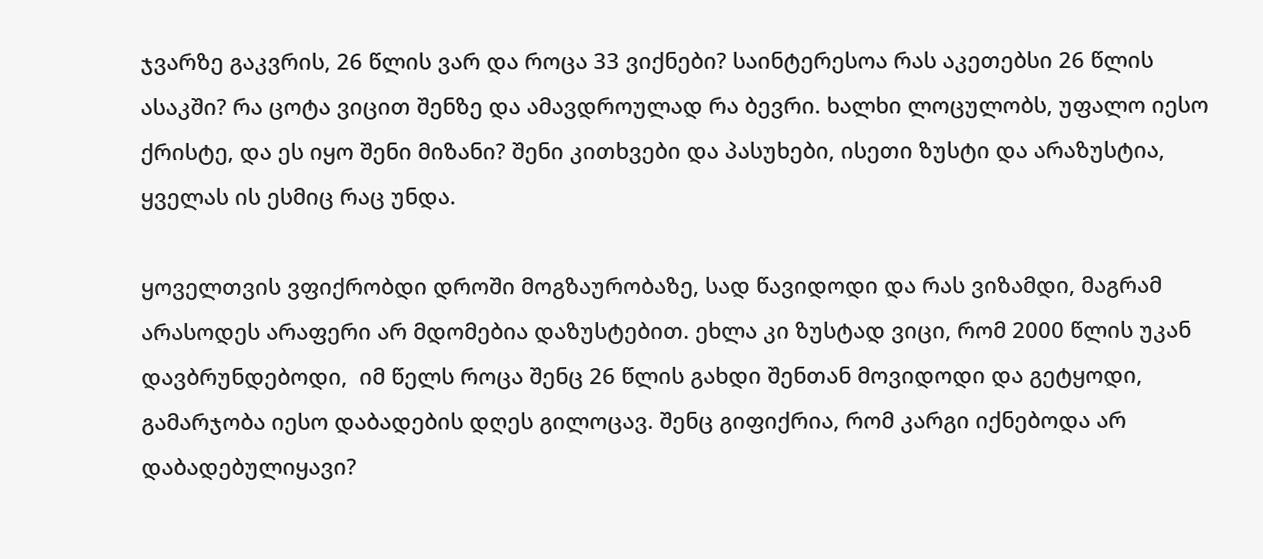ჯვარზე გაკვრის, 26 წლის ვარ და როცა 33 ვიქნები? საინტერესოა რას აკეთებსი 26 წლის ასაკში? რა ცოტა ვიცით შენზე და ამავდროულად რა ბევრი. ხალხი ლოცულობს, უფალო იესო ქრისტე, და ეს იყო შენი მიზანი? შენი კითხვები და პასუხები, ისეთი ზუსტი და არაზუსტია, ყველას ის ესმიც რაც უნდა.

ყოველთვის ვფიქრობდი დროში მოგზაურობაზე, სად წავიდოდი და რას ვიზამდი, მაგრამ არასოდეს არაფერი არ მდომებია დაზუსტებით. ეხლა კი ზუსტად ვიცი, რომ 2000 წლის უკან დავბრუნდებოდი,  იმ წელს როცა შენც 26 წლის გახდი შენთან მოვიდოდი და გეტყოდი, გამარჯობა იესო დაბადების დღეს გილოცავ. შენც გიფიქრია, რომ კარგი იქნებოდა არ დაბადებულიყავი?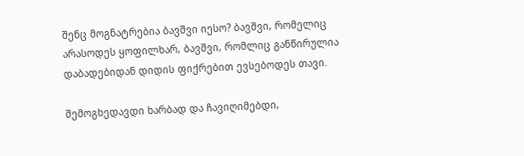შენც მოგნატრებია ბავშვი იესო? ბავშვი, რომელიც არასოდეს ყოფილხარ, ბავშვი, რომლიც განწირულია დაბადებიდან დიდის ფიქრებით ევსებოდეს თავი.

შემოგხედავდი ხარბად და ჩავიღიმებდი,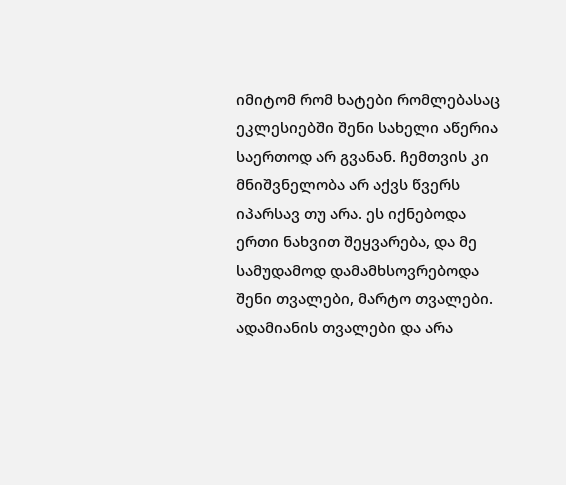იმიტომ რომ ხატები რომლებასაც ეკლესიებში შენი სახელი აწერია საერთოდ არ გვანან. ჩემთვის კი მნიშვნელობა არ აქვს წვერს იპარსავ თუ არა. ეს იქნებოდა ერთი ნახვით შეყვარება, და მე სამუდამოდ დამამხსოვრებოდა შენი თვალები, მარტო თვალები.  ადამიანის თვალები და არა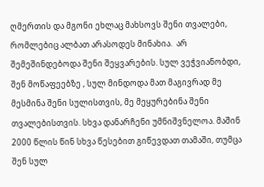ღმერთის და მგონი ეხლაც მახსოვს შენი თვალები, რომლებიც ალბათ არასოდეს მინახია.  არ შემეშინდებოდა შენი შეყვარების. სულ ვეჭვიანობდი, შენ მოწაფეებზე , სულ მინდოდა მათ მაგივრად მე მესმინა შენი სულისთვის, მე მეყურებინა შენი თვალებისთვის. სხვა დანარჩენი უმნიშვნელოა. მაშინ 2000 წლის წინ სხვა წესებით გიწევდათ თამაში, თუმცა შენ სულ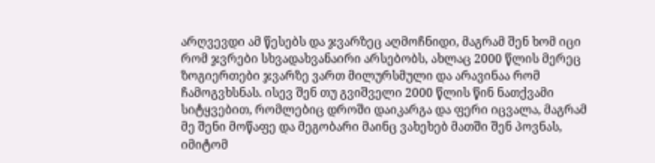არღვევდი ამ წესებს და ჯვარზეც აღმოჩნიდი, მაგრამ შენ ხომ იცი რომ ჯვრები სხვადახვანაირი არსებობს, ახლაც 2000 წლის მერეც ზოგიერთები ჯვარზე ვართ მილურსმული და არავინაა რომ ჩამოგვხსნას. ისევ შენ თუ გვიშველი 2000 წლის წინ ნათქვამი სიტყვებით, რომლებიც დროში დაიკარგა და ფერი იცვალა, მაგრამ მე შენი მოწაფე და მეგობარი მაინც ვახეხებ მათში შენ პოვნას, იმიტომ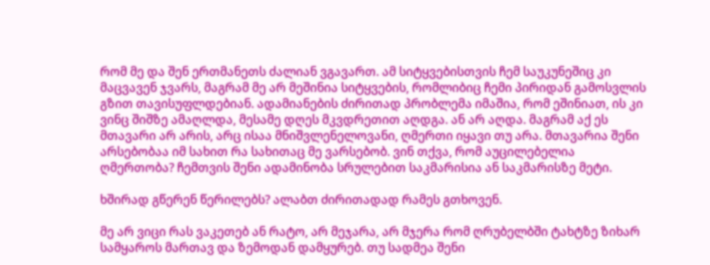რომ მე და შენ ერთმანეთს ძალიან ვგავართ. ამ სიტყვებისთვის ჩემ საუკუნეშიც კი მაცვავენ ჯვარს, მაგრამ მე არ მეშინია სიტყვების, რომლიბიც ჩემი პირიდან გამოსვლის გზით თავისუფლდებიან. ადამიანების ძირითად პრობლემა იმაშია, რომ ეშინიათ, ის კი ვინც შიშზე ამაღლდა, მესამე დღეს მკვდრეთით აღდგა. ან არ აღდა. მაგრამ აქ ეს მთავარი არ არის, არც ისაა მნიშვლენელოვანი, ღმერთი იყავი თუ არა. მთავარია შენი არსებობაა იმ სახით რა სახითაც მე ვარსებობ. ვინ თქვა, რომ აუცილებელია ღმერთობა? ჩემთვის შენი ადამინობა სრულებით საკმარისია ან საკმარისზე მეტი.

ხშირად გწერენ წერილებს? ალაბთ ძირითადად რამეს გთხოვენ.

მე არ ვიცი რას ვაკეთებ ან რატო, არ მეჯარა, არ მჯერა რომ ღრუბელბში ტახტზე ზიხარ სამყაროს მართავ და ზემოდან დამყურებ. თუ სადმეა შენი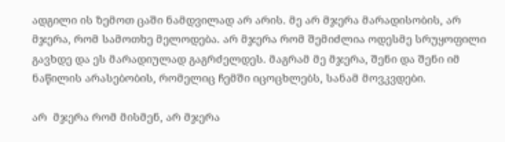ადგილი ის ზემოთ ცაში ნამდვილად არ არის. მე არ მჯერა მარადისობის, არ მჯერა, რომ სამოთხე მელოდება. არ მჯერა რომ შემიძლია ოდესმე სრუყოფილი გავხდე და ეს მარადიულად გაგრძელდეს. მაგრამ მე მჯერა, შენი და შენი იმ ნაწილის არასებობის, რომელიც ჩემში იცოცხლებს, სანამ მოვკვდები.

არ  მჯერა რომ მისმენ, არ მჯერა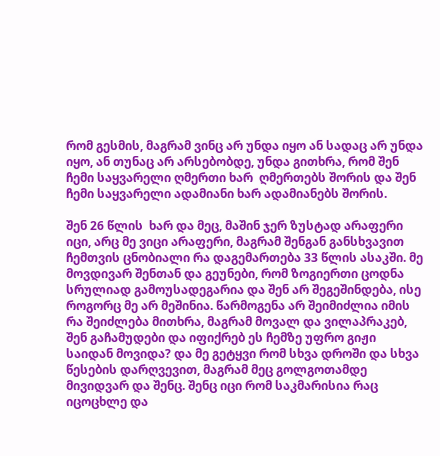რომ გესმის, მაგრამ ვინც არ უნდა იყო ან სადაც არ უნდა იყო, ან თუნაც არ არსებობდე, უნდა გითხრა, რომ შენ ჩემი საყვარელი ღმერთი ხარ  ღმერთებს შორის და შენ ჩემი საყვარელი ადამიანი ხარ ადამიანებს შორის.

შენ 26 წლის  ხარ და მეც, მაშინ ჯერ ზუსტად არაფერი იცი, არც მე ვიცი არაფერი, მაგრამ შენგან განსხვავით ჩემთვის ცნობიალი რა დაგემართება 33 წლის ასაკში. მე მოვდივარ შენთან და გეუნები, რომ ზოგიერთი ცოდნა სრულიად გამოუსადეგარია და შენ არ შეგეშინდება, ისე როგორც მე არ მეშინია. წარმოგენა არ შეიმიძლია იმის რა შეიძლება მითხრა, მაგრამ მოვალ და ვილაპრაკებ, შენ გაჩამუდები და იფიქრებ ეს ჩემზე უფრო გიჟი საიდან მოვიდა? და მე გეტყვი რომ სხვა დროში და სხვა წესების დარღვევით, მაგრამ მეც გოლგოთამდე მივიდვარ და შენც. შენც იცი რომ საკმარისია რაც იცოცხლე და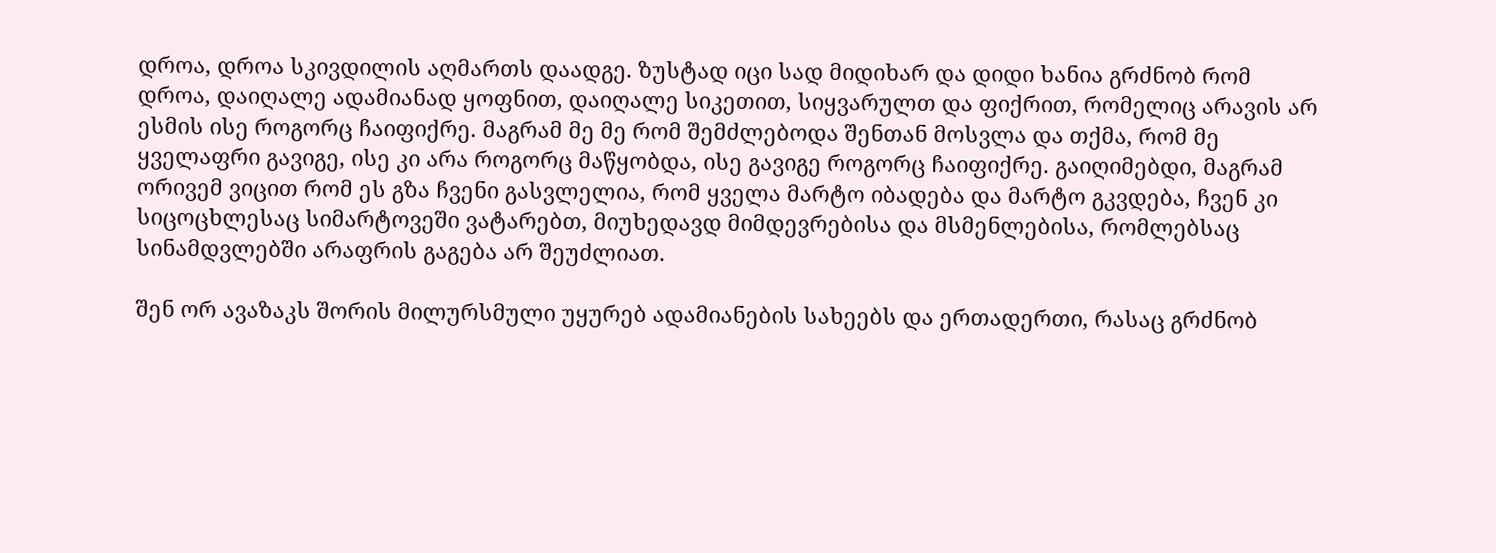დროა, დროა სკივდილის აღმართს დაადგე. ზუსტად იცი სად მიდიხარ და დიდი ხანია გრძნობ რომ დროა, დაიღალე ადამიანად ყოფნით, დაიღალე სიკეთით, სიყვარულთ და ფიქრით, რომელიც არავის არ ესმის ისე როგორც ჩაიფიქრე. მაგრამ მე მე რომ შემძლებოდა შენთან მოსვლა და თქმა, რომ მე ყველაფრი გავიგე, ისე კი არა როგორც მაწყობდა, ისე გავიგე როგორც ჩაიფიქრე. გაიღიმებდი, მაგრამ ორივემ ვიცით რომ ეს გზა ჩვენი გასვლელია, რომ ყველა მარტო იბადება და მარტო გკვდება, ჩვენ კი სიცოცხლესაც სიმარტოვეში ვატარებთ, მიუხედავდ მიმდევრებისა და მსმენლებისა, რომლებსაც სინამდვლებში არაფრის გაგება არ შეუძლიათ.

შენ ორ ავაზაკს შორის მილურსმული უყურებ ადამიანების სახეებს და ერთადერთი, რასაც გრძნობ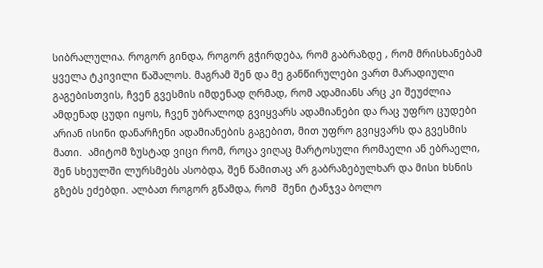სიბრალულია. როგორ გინდა, როგორ გჭირდება, რომ გაბრაზდე , რომ მრისხანებამ ყველა ტკივილი წაშალოს. მაგრამ შენ და მე განწირულები ვართ მარადიული გაგებისთვის, ჩვენ გვესმის იმდენად ღრმად, რომ ადამიანს არც კი შეუძლია ამდენად ცუდი იყოს, ჩვენ უბრალოდ გვიყვარს ადამიანები და რაც უფრო ცუდები არიან ისინი დანარჩენი ადამიანების გაგებით, მით უფრო გვიყვარს და გვესმის მათი.  ამიტომ ზუსტად ვიცი რომ, როცა ვიღაც მარტოსული რომაელი ან ებრაელი, შენ სხეულში ლურსმებს ასობდა, შენ წამითაც არ გაბრაზებულხარ და მისი ხსნის გზებს ეძებდი. ალბათ როგორ გწამდა, რომ  შენი ტანჯვა ბოლო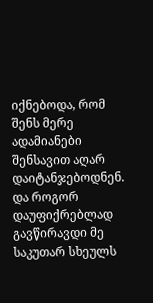იქნებოდა, რომ შენს მერე ადამიანები შენსავით აღარ დაიტანჯებოდნენ. და როგორ დაუფიქრებლად გავწირავდი მე საკუთარ სხეულს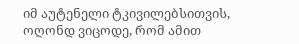იმ აუტენელი ტკივილებსითვის, ოღონდ ვიცოდე, რომ ამით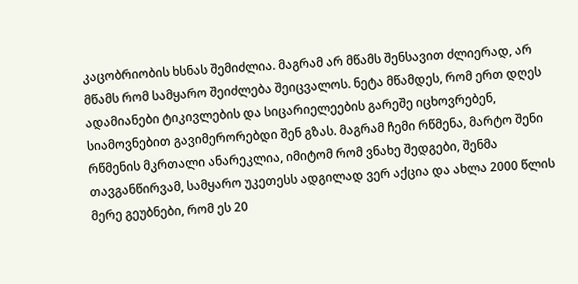კაცობრიობის ხსნას შემიძლია. მაგრამ არ მწამს შენსავით ძლიერად, არ მწამს რომ სამყარო შეიძლება შეიცვალოს. ნეტა მწამდეს, რომ ერთ დღეს ადამიანები ტიკივლების და სიცარიელეების გარეშე იცხოვრებენ, სიამოვნებით გავიმერორებდი შენ გზას. მაგრამ ჩემი რწმენა, მარტო შენი რწმენის მკრთალი ანარეკლია, იმიტომ რომ ვნახე შედგები, შენმა თავგანწირვამ, სამყარო უკეთესს ადგილად ვერ აქცია და ახლა 2000 წლის მერე გეუბნები, რომ ეს 20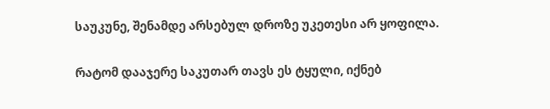საუკუნე, შენამდე არსებულ დროზე უკეთესი არ ყოფილა.

რატომ დააჯერე საკუთარ თავს ეს ტყული, იქნებ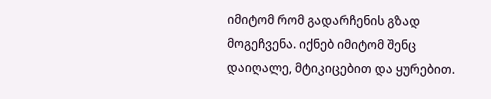იმიტომ რომ გადარჩენის გზად მოგეჩვენა. იქნებ იმიტომ შენც დაიღალე, მტიკიცებით და ყურებით.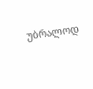უბრალოდ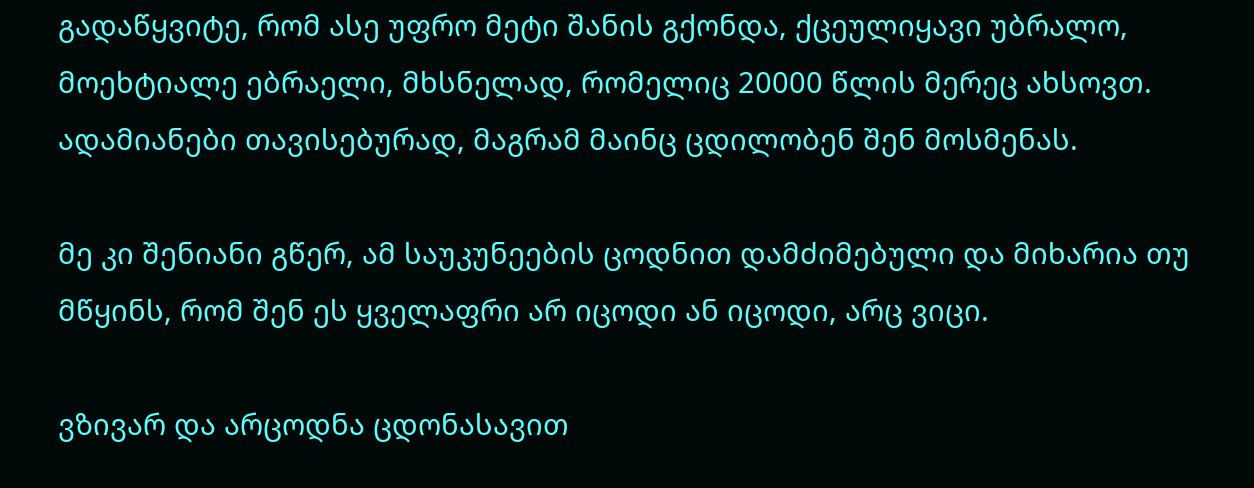გადაწყვიტე, რომ ასე უფრო მეტი შანის გქონდა, ქცეულიყავი უბრალო, მოეხტიალე ებრაელი, მხსნელად, რომელიც 20000 წლის მერეც ახსოვთ. ადამიანები თავისებურად, მაგრამ მაინც ცდილობენ შენ მოსმენას.

მე კი შენიანი გწერ, ამ საუკუნეების ცოდნით დამძიმებული და მიხარია თუ მწყინს, რომ შენ ეს ყველაფრი არ იცოდი ან იცოდი, არც ვიცი.

ვზივარ და არცოდნა ცდონასავით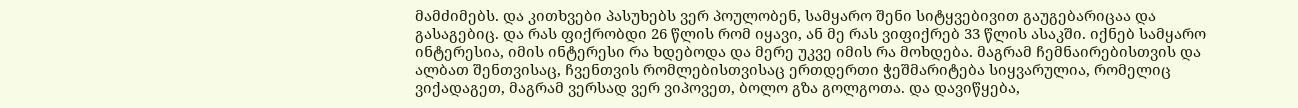მამძიმებს. და კითხვები პასუხებს ვერ პოულობენ, სამყარო შენი სიტყვებივით გაუგებარიცაა და გასაგებიც. და რას ფიქრობდი 26 წლის რომ იყავი, ან მე რას ვიფიქრებ 33 წლის ასაკში. იქნებ სამყარო ინტერესია, იმის ინტერესი რა ხდებოდა და მერე უკვე იმის რა მოხდება. მაგრამ ჩემნაირებისთვის და ალბათ შენთვისაც, ჩვენთვის რომლებისთვისაც ერთდერთი ჭეშმარიტება სიყვარულია, რომელიც ვიქადაგეთ, მაგრამ ვერსად ვერ ვიპოვეთ, ბოლო გზა გოლგოთა. და დავიწყება,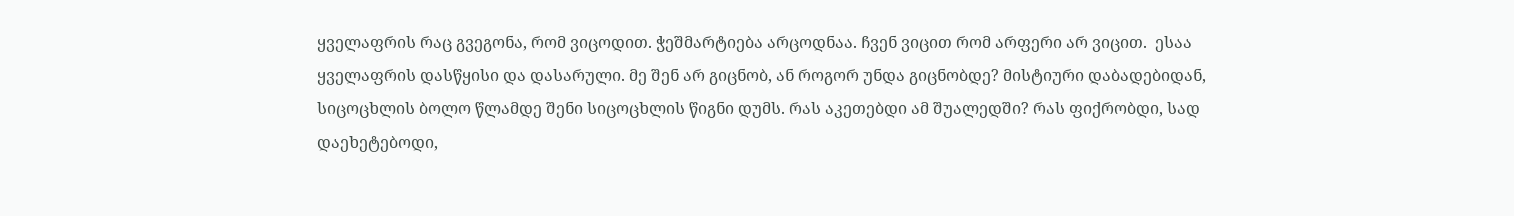ყველაფრის რაც გვეგონა, რომ ვიცოდით. ჭეშმარტიება არცოდნაა. ჩვენ ვიცით რომ არფერი არ ვიცით.  ესაა ყველაფრის დასწყისი და დასარული. მე შენ არ გიცნობ, ან როგორ უნდა გიცნობდე? მისტიური დაბადებიდან, სიცოცხლის ბოლო წლამდე შენი სიცოცხლის წიგნი დუმს. რას აკეთებდი ამ შუალედში? რას ფიქრობდი, სად დაეხეტებოდი,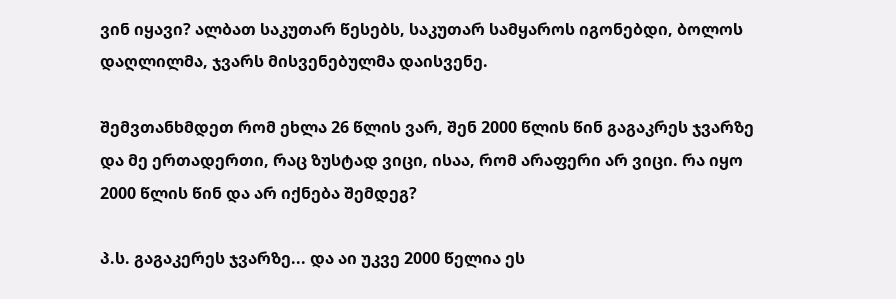ვინ იყავი? ალბათ საკუთარ წესებს, საკუთარ სამყაროს იგონებდი, ბოლოს დაღლილმა, ჯვარს მისვენებულმა დაისვენე.

შემვთანხმდეთ რომ ეხლა 26 წლის ვარ, შენ 2000 წლის წინ გაგაკრეს ჯვარზე და მე ერთადერთი, რაც ზუსტად ვიცი, ისაა, რომ არაფერი არ ვიცი. რა იყო 2000 წლის წინ და არ იქნება შემდეგ?

პ.ს. გაგაკერეს ჯვარზე... და აი უკვე 2000 წელია ეს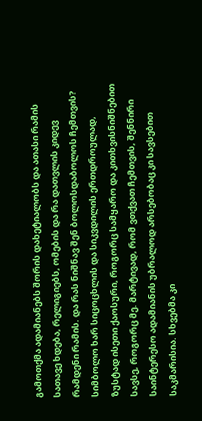გამოთქმა ადამიანებს შორის დახეტიალობს და ათასი რამის სათავე ხდება, რელიგიებს, ომების და რა დათვლის კიდევ რამდენი რამის. და რას ნიშნავ შენ ბოლოსდაბოლოს ჩემთვის? სიმბოლო ხარ სიცოცხლის და სიკვდილის ერთდროულად, ზუსტად ისეთი ქაოსური, როგორც სამყარო და კითხვისნიშნებით სავსე, როგორც მე. მარტივად, რომ ვთქვათ ჩემთვის, შენნირი საინტერესო ადამიანის უბრალოდ არსებობაც კი სავსებით საკმარისია. სხვებმა კი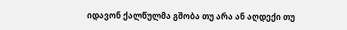იდავონ ქალწულმა გშობა თუ არა ან აღდექი თუ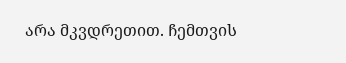არა მკვდრეთით. ჩემთვის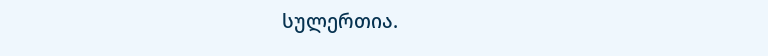სულერთია.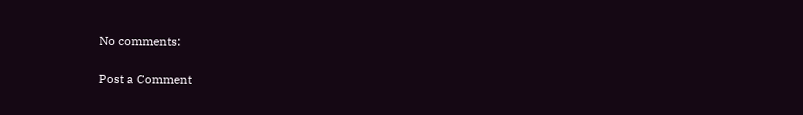No comments:

Post a Comment